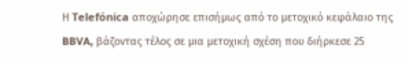Η Telefónica αποχώρησε επισήμως από το μετοχικό κεφάλαιο της BBVA, βάζοντας τέλος σε μια μετοχική σχέση που διήρκεσε 25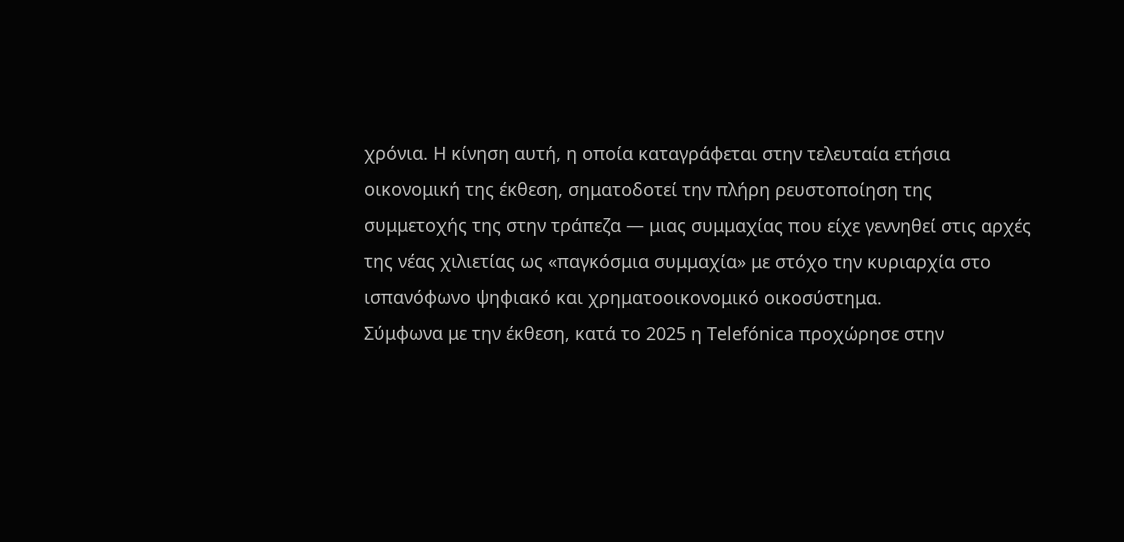χρόνια. Η κίνηση αυτή, η οποία καταγράφεται στην τελευταία ετήσια οικονομική της έκθεση, σηματοδοτεί την πλήρη ρευστοποίηση της συμμετοχής της στην τράπεζα — μιας συμμαχίας που είχε γεννηθεί στις αρχές της νέας χιλιετίας ως «παγκόσμια συμμαχία» με στόχο την κυριαρχία στο ισπανόφωνο ψηφιακό και χρηματοοικονομικό οικοσύστημα.
Σύμφωνα με την έκθεση, κατά το 2025 η Telefónica προχώρησε στην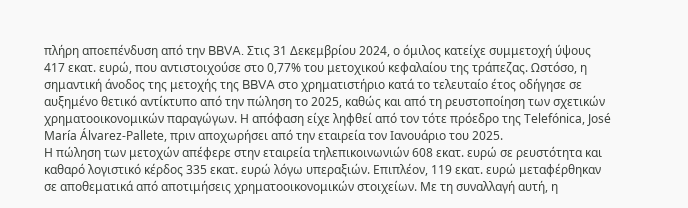πλήρη αποεπένδυση από την BBVA. Στις 31 Δεκεμβρίου 2024, ο όμιλος κατείχε συμμετοχή ύψους 417 εκατ. ευρώ, που αντιστοιχούσε στο 0,77% του μετοχικού κεφαλαίου της τράπεζας. Ωστόσο, η σημαντική άνοδος της μετοχής της BBVA στο χρηματιστήριο κατά το τελευταίο έτος οδήγησε σε αυξημένο θετικό αντίκτυπο από την πώληση το 2025, καθώς και από τη ρευστοποίηση των σχετικών χρηματοοικονομικών παραγώγων. Η απόφαση είχε ληφθεί από τον τότε πρόεδρο της Telefónica, José María Álvarez-Pallete, πριν αποχωρήσει από την εταιρεία τον Ιανουάριο του 2025.
Η πώληση των μετοχών απέφερε στην εταιρεία τηλεπικοινωνιών 608 εκατ. ευρώ σε ρευστότητα και καθαρό λογιστικό κέρδος 335 εκατ. ευρώ λόγω υπεραξιών. Επιπλέον, 119 εκατ. ευρώ μεταφέρθηκαν σε αποθεματικά από αποτιμήσεις χρηματοοικονομικών στοιχείων. Με τη συναλλαγή αυτή, η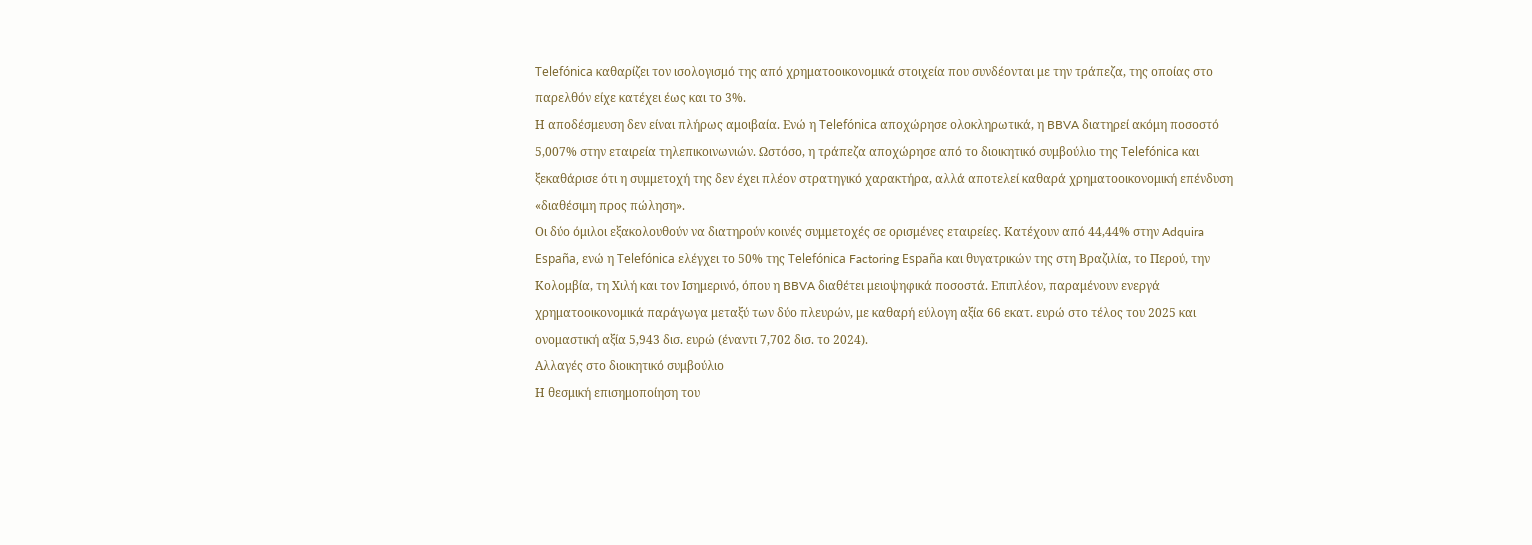Telefónica καθαρίζει τον ισολογισμό της από χρηματοοικονομικά στοιχεία που συνδέονται με την τράπεζα, της οποίας στο παρελθόν είχε κατέχει έως και το 3%.
Η αποδέσμευση δεν είναι πλήρως αμοιβαία. Ενώ η Telefónica αποχώρησε ολοκληρωτικά, η BBVA διατηρεί ακόμη ποσοστό 5,007% στην εταιρεία τηλεπικοινωνιών. Ωστόσο, η τράπεζα αποχώρησε από το διοικητικό συμβούλιο της Telefónica και ξεκαθάρισε ότι η συμμετοχή της δεν έχει πλέον στρατηγικό χαρακτήρα, αλλά αποτελεί καθαρά χρηματοοικονομική επένδυση «διαθέσιμη προς πώληση».
Οι δύο όμιλοι εξακολουθούν να διατηρούν κοινές συμμετοχές σε ορισμένες εταιρείες. Κατέχουν από 44,44% στην Adquira España, ενώ η Telefónica ελέγχει το 50% της Telefónica Factoring España και θυγατρικών της στη Βραζιλία, το Περού, την Κολομβία, τη Χιλή και τον Ισημερινό, όπου η BBVA διαθέτει μειοψηφικά ποσοστά. Επιπλέον, παραμένουν ενεργά χρηματοοικονομικά παράγωγα μεταξύ των δύο πλευρών, με καθαρή εύλογη αξία 66 εκατ. ευρώ στο τέλος του 2025 και ονομαστική αξία 5,943 δισ. ευρώ (έναντι 7,702 δισ. το 2024).
Αλλαγές στο διοικητικό συμβούλιο
Η θεσμική επισημοποίηση του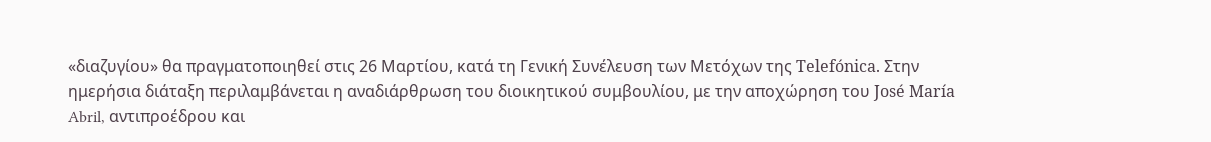«διαζυγίου» θα πραγματοποιηθεί στις 26 Μαρτίου, κατά τη Γενική Συνέλευση των Μετόχων της Telefónica. Στην ημερήσια διάταξη περιλαμβάνεται η αναδιάρθρωση του διοικητικού συμβουλίου, με την αποχώρηση του José María Abril, αντιπροέδρου και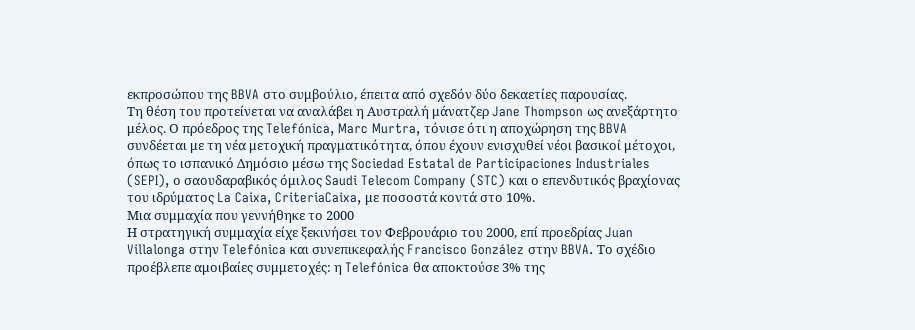εκπροσώπου της BBVA στο συμβούλιο, έπειτα από σχεδόν δύο δεκαετίες παρουσίας.
Τη θέση του προτείνεται να αναλάβει η Αυστραλή μάνατζερ Jane Thompson ως ανεξάρτητο μέλος. Ο πρόεδρος της Telefónica, Marc Murtra, τόνισε ότι η αποχώρηση της BBVA συνδέεται με τη νέα μετοχική πραγματικότητα, όπου έχουν ενισχυθεί νέοι βασικοί μέτοχοι, όπως το ισπανικό Δημόσιο μέσω της Sociedad Estatal de Participaciones Industriales (SEPI), ο σαουδαραβικός όμιλος Saudi Telecom Company (STC) και ο επενδυτικός βραχίονας του ιδρύματος La Caixa, CriteriaCaixa, με ποσοστά κοντά στο 10%.
Μια συμμαχία που γεννήθηκε το 2000
Η στρατηγική συμμαχία είχε ξεκινήσει τον Φεβρουάριο του 2000, επί προεδρίας Juan Villalonga στην Telefónica και συνεπικεφαλής Francisco González στην BBVA. Το σχέδιο προέβλεπε αμοιβαίες συμμετοχές: η Telefónica θα αποκτούσε 3% της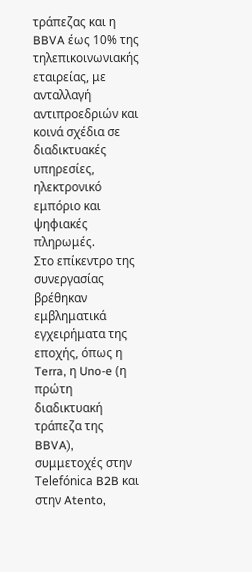τράπεζας και η BBVA έως 10% της τηλεπικοινωνιακής εταιρείας, με ανταλλαγή αντιπροεδριών και κοινά σχέδια σε διαδικτυακές υπηρεσίες, ηλεκτρονικό εμπόριο και ψηφιακές πληρωμές.
Στο επίκεντρο της συνεργασίας βρέθηκαν εμβληματικά εγχειρήματα της εποχής, όπως η Terra, η Uno-e (η πρώτη διαδικτυακή τράπεζα της BBVA), συμμετοχές στην Telefónica B2B και στην Atento,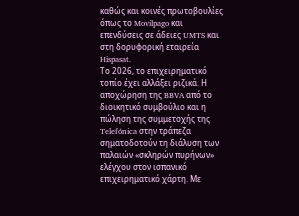καθώς και κοινές πρωτοβουλίες όπως το Movilpago και επενδύσεις σε άδειες UMTS και στη δορυφορική εταιρεία Hispasat.
Το 2026, το επιχειρηματικό τοπίο έχει αλλάξει ριζικά. Η αποχώρηση της BBVA από το διοικητικό συμβούλιο και η πώληση της συμμετοχής της Telefónica στην τράπεζα σηματοδοτούν τη διάλυση των παλαιών «σκληρών πυρήνων» ελέγχου στον ισπανικό επιχειρηματικό χάρτη. Με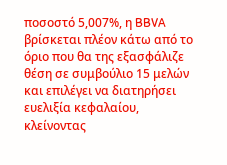ποσοστό 5,007%, η BBVA βρίσκεται πλέον κάτω από το όριο που θα της εξασφάλιζε θέση σε συμβούλιο 15 μελών και επιλέγει να διατηρήσει ευελιξία κεφαλαίου, κλείνοντας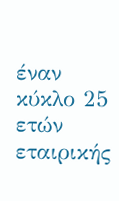έναν κύκλο 25 ετών εταιρικής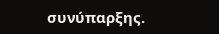συνύπαρξης.